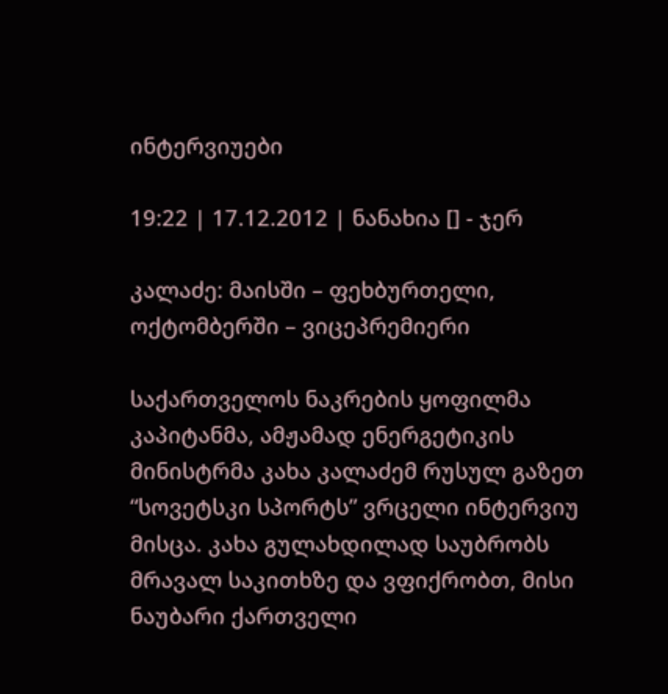ინტერვიუები

19:22 | 17.12.2012 | ნანახია [] - ჯერ

კალაძე: მაისში – ფეხბურთელი, ოქტომბერში – ვიცეპრემიერი

საქართველოს ნაკრების ყოფილმა კაპიტანმა, ამჟამად ენერგეტიკის მინისტრმა კახა კალაძემ რუსულ გაზეთ “სოვეტსკი სპორტს” ვრცელი ინტერვიუ მისცა. კახა გულახდილად საუბრობს მრავალ საკითხზე და ვფიქრობთ, მისი ნაუბარი ქართველი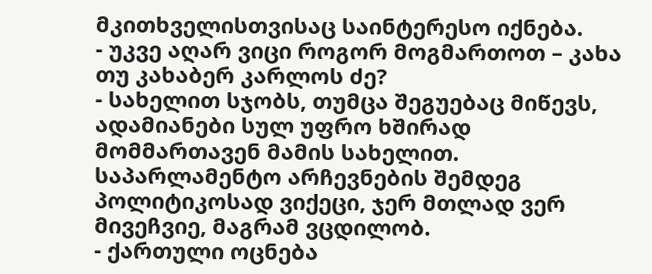მკითხველისთვისაც საინტერესო იქნება.
- უკვე აღარ ვიცი როგორ მოგმართოთ – კახა თუ კახაბერ კარლოს ძე?
- სახელით სჯობს, თუმცა შეგუებაც მიწევს, ადამიანები სულ უფრო ხშირად მომმართავენ მამის სახელით. საპარლამენტო არჩევნების შემდეგ პოლიტიკოსად ვიქეცი, ჯერ მთლად ვერ მივეჩვიე, მაგრამ ვცდილობ.
- ქართული ოცნება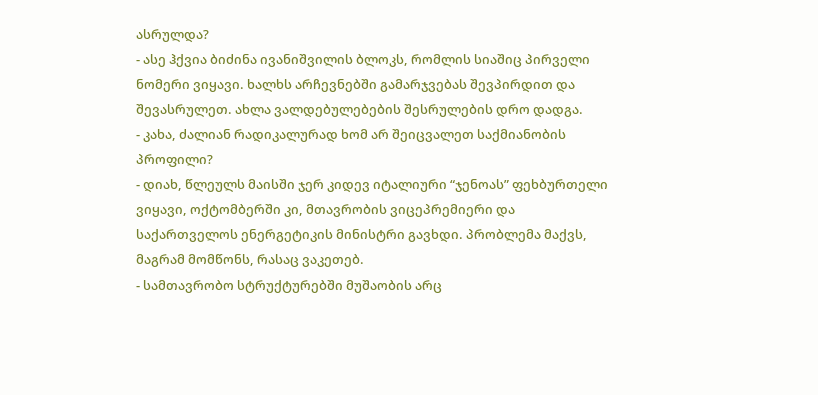ასრულდა?
- ასე ჰქვია ბიძინა ივანიშვილის ბლოკს, რომლის სიაშიც პირველი ნომერი ვიყავი. ხალხს არჩევნებში გამარჯვებას შევპირდით და შევასრულეთ. ახლა ვალდებულებების შესრულების დრო დადგა.
- კახა, ძალიან რადიკალურად ხომ არ შეიცვალეთ საქმიანობის პროფილი?
- დიახ, წლეულს მაისში ჯერ კიდევ იტალიური “ჯენოას” ფეხბურთელი ვიყავი, ოქტომბერში კი, მთავრობის ვიცეპრემიერი და საქართველოს ენერგეტიკის მინისტრი გავხდი. პრობლემა მაქვს, მაგრამ მომწონს, რასაც ვაკეთებ.
- სამთავრობო სტრუქტურებში მუშაობის არც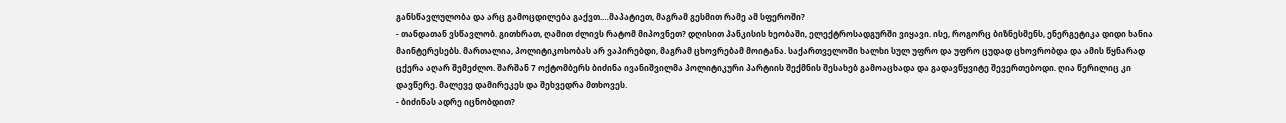განსწავლულობა და არც გამოცდილება გაქვთ.…მაპატიეთ, მაგრამ გესმით რამე ამ სფეროში?
- თანდათან ვსწავლობ. გითხრათ, ღამით ძლივს რატომ მიპოვნეთ? დღისით პანკისის ხეობაში, ელექტროსადგურში ვიყავი. ისე, როგორც ბიზნესმენს, ენერგეტიკა დიდი ხანია მაინტერესებს. მართალია, პოლიტიკოსობას არ ვაპირებდი, მაგრამ ცხოვრებამ მოიტანა. საქართველოში ხალხი სულ უფრო და უფრო ცუდად ცხოვრობდა და ამის წყნარად ცქერა აღარ შემეძლო. შარშან 7 ოქტომბერს ბიძინა ივანიშვილმა პოლიტიკური პარტიის შექმნის შესახებ გამოაცხადა და გადავწყვიტე შევერთებოდი. ღია წერილიც კი დავწერე. მალევე დამირეკეს და შეხვედრა მთხოვეს.
- ბიძინას ადრე იცნობდით?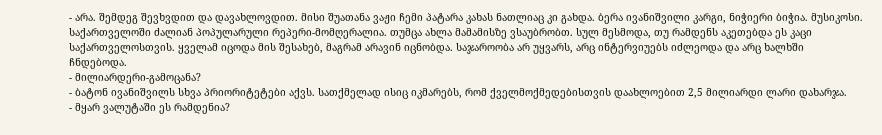- არა. შემდეგ შევხვდით და დავახლოვდით. მისი შუათანა ვაჟი ჩემი პატარა კახას ნათლიაც კი გახდა. ბერა ივანიშვილი კარგი, ნიჭიერი ბიჭია. მუსიკოსი. საქართველოში ძალიან პოპულარული რეპერი-მომღერალია. თუმცა ახლა მამამისზე ვსაუბრობთ. სულ მესმოდა, თუ რამდენს აკეთებდა ეს კაცი საქართველოსთვის. ყველამ იცოდა მის შესახებ, მაგრამ არავინ იცნობდა. საჯაროობა არ უყვარს, არც ინტერვიუებს იძლეოდა და არც ხალხში ჩნდებოდა.
- მილიარდერი-გამოცანა?
- ბატონ ივანიშვილს სხვა პრიორიტეტები აქვს. სათქმელად ისიც იკმარებს, რომ ქველმოქმედებისთვის დაახლოებით 2,5 მილიარდი ლარი დახარჯა.
- მყარ ვალუტაში ეს რამდენია?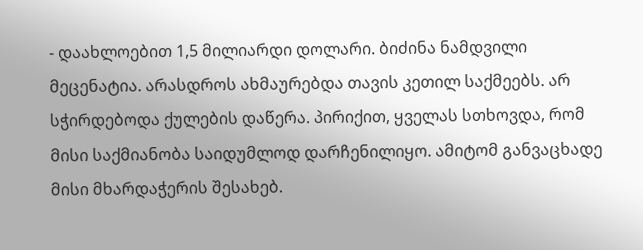- დაახლოებით 1,5 მილიარდი დოლარი. ბიძინა ნამდვილი მეცენატია. არასდროს ახმაურებდა თავის კეთილ საქმეებს. არ სჭირდებოდა ქულების დაწერა. პირიქით, ყველას სთხოვდა, რომ მისი საქმიანობა საიდუმლოდ დარჩენილიყო. ამიტომ განვაცხადე მისი მხარდაჭერის შესახებ.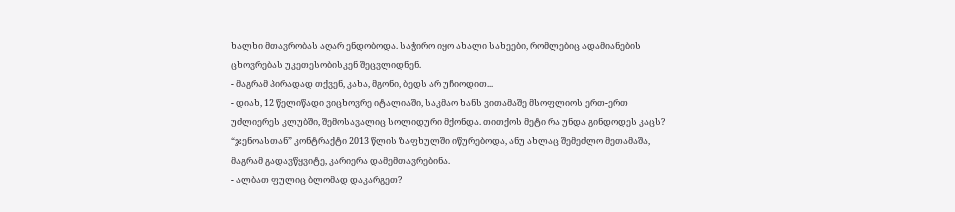ხალხი მთავრობას აღარ ენდობოდა. საჭირო იყო ახალი სახეები, რომლებიც ადამიანების ცხოვრებას უკეთესობისკენ შეცვლიდნენ.
- მაგრამ პირადად თქვენ, კახა, მგონი, ბედს არ უჩიოდით...
- დიახ, 12 წელიწადი ვიცხოვრე იტალიაში, საკმაო ხანს ვითამაშე მსოფლიოს ერთ-ერთ უძლიერეს კლუბში, შემოსავალიც სოლიდური მქონდა. თითქოს მეტი რა უნდა გინდოდეს კაცს? “ჯენოასთან” კონტრაქტი 2013 წლის ზაფხულში იწურებოდა, ანუ ახლაც შემეძლო მეთამაშა, მაგრამ გადავწყვიტე, კარიერა დამემთავრებინა.
- ალბათ ფულიც ბლომად დაკარგეთ?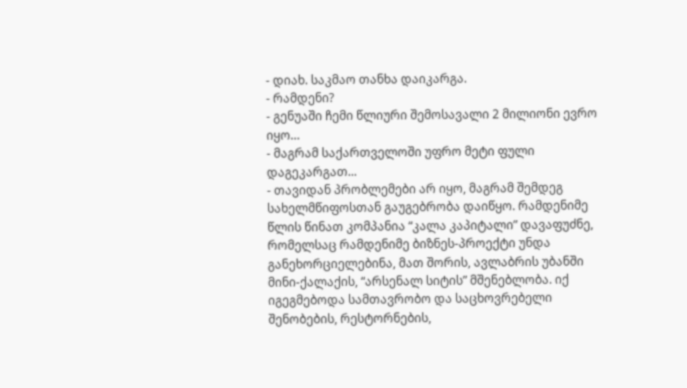- დიახ. საკმაო თანხა დაიკარგა.
- რამდენი?
- გენუაში ჩემი წლიური შემოსავალი 2 მილიონი ევრო იყო…
- მაგრამ საქართველოში უფრო მეტი ფული დაგეკარგათ...
- თავიდან პრობლემები არ იყო, მაგრამ შემდეგ სახელმწიფოსთან გაუგებრობა დაიწყო. რამდენიმე წლის წინათ კომპანია “კალა კაპიტალი” დავაფუძნე, რომელსაც რამდენიმე ბიზნეს-პროექტი უნდა განეხორციელებინა, მათ შორის, ავლაბრის უბანში მინი-ქალაქის, “არსენალ სიტის” მშენებლობა. იქ იგეგმებოდა სამთავრობო და საცხოვრებელი შენობების, რესტორნების,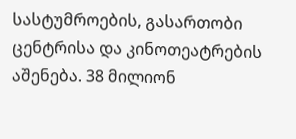სასტუმროების, გასართობი ცენტრისა და კინოთეატრების აშენება. 38 მილიონ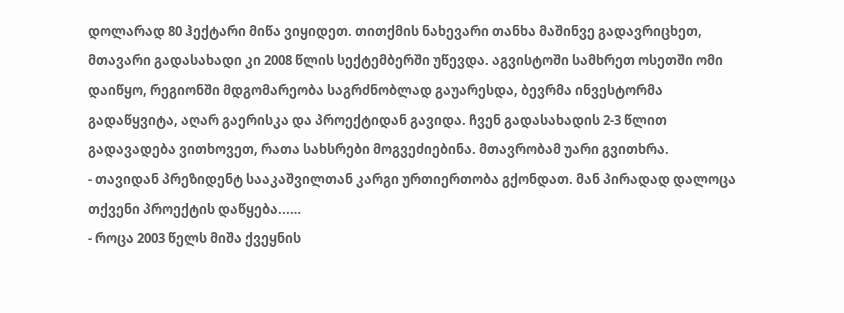დოლარად 80 ჰექტარი მიწა ვიყიდეთ. თითქმის ნახევარი თანხა მაშინვე გადავრიცხეთ, მთავარი გადასახადი კი 2008 წლის სექტემბერში უწევდა. აგვისტოში სამხრეთ ოსეთში ომი დაიწყო, რეგიონში მდგომარეობა საგრძნობლად გაუარესდა, ბევრმა ინვესტორმა გადაწყვიტა, აღარ გაერისკა და პროექტიდან გავიდა. ჩვენ გადასახადის 2-3 წლით გადავადება ვითხოვეთ, რათა სახსრები მოგვეძიებინა. მთავრობამ უარი გვითხრა.
- თავიდან პრეზიდენტ სააკაშვილთან კარგი ურთიერთობა გქონდათ. მან პირადად დალოცა თქვენი პროექტის დაწყება...…
- როცა 2003 წელს მიშა ქვეყნის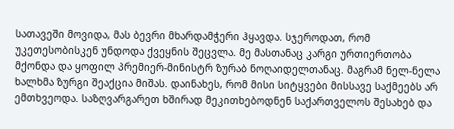სათავეში მოვიდა, მას ბევრი მხარდამჭერი ჰყავდა. სჯეროდათ, რომ უკეთესობისკენ უნდოდა ქვეყნის შეცვლა. მე მასთანაც კარგი ურთიერთობა მქონდა და ყოფილ პრემიერ-მინისტრ ზურაბ ნოღაიდელთანაც. მაგრამ ნელ-ნელა ხალხმა ზურგი შეაქცია მიშას. დაინახეს, რომ მისი სიტყვები მისსავე საქმეებს არ ემთხვეოდა. საზღვარგარეთ ხშირად მეკითხებოდნენ საქართველოს შესახებ და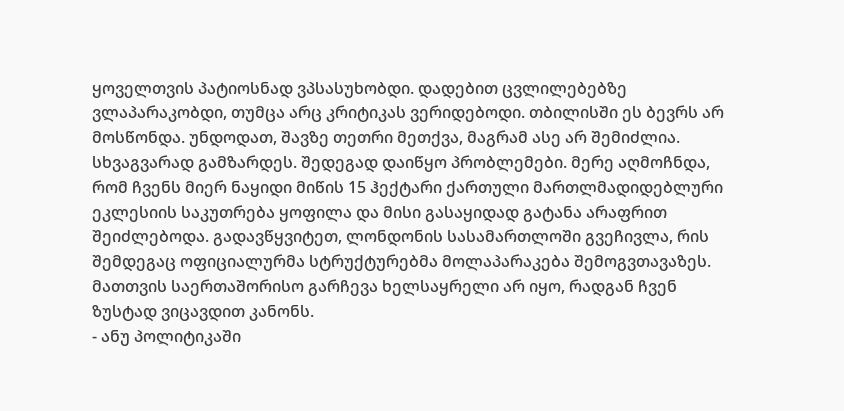ყოველთვის პატიოსნად ვპსასუხობდი. დადებით ცვლილებებზე ვლაპარაკობდი, თუმცა არც კრიტიკას ვერიდებოდი. თბილისში ეს ბევრს არ მოსწონდა. უნდოდათ, შავზე თეთრი მეთქვა, მაგრამ ასე არ შემიძლია. სხვაგვარად გამზარდეს. შედეგად დაიწყო პრობლემები. მერე აღმოჩნდა, რომ ჩვენს მიერ ნაყიდი მიწის 15 ჰექტარი ქართული მართლმადიდებლური ეკლესიის საკუთრება ყოფილა და მისი გასაყიდად გატანა არაფრით შეიძლებოდა. გადავწყვიტეთ, ლონდონის სასამართლოში გვეჩივლა, რის შემდეგაც ოფიციალურმა სტრუქტურებმა მოლაპარაკება შემოგვთავაზეს. მათთვის საერთაშორისო გარჩევა ხელსაყრელი არ იყო, რადგან ჩვენ ზუსტად ვიცავდით კანონს.
- ანუ პოლიტიკაში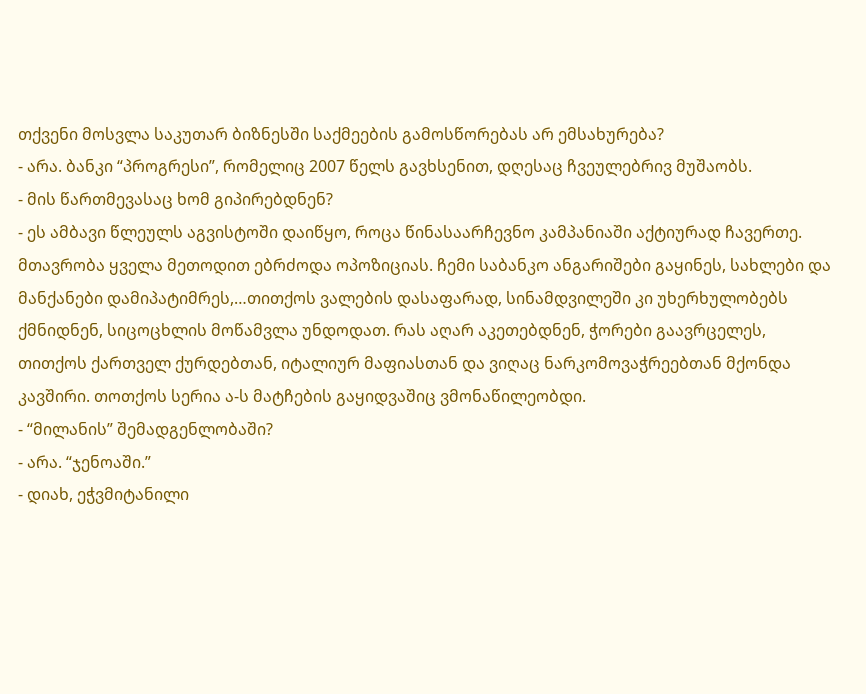თქვენი მოსვლა საკუთარ ბიზნესში საქმეების გამოსწორებას არ ემსახურება?
- არა. ბანკი “პროგრესი”, რომელიც 2007 წელს გავხსენით, დღესაც ჩვეულებრივ მუშაობს.
- მის წართმევასაც ხომ გიპირებდნენ?
- ეს ამბავი წლეულს აგვისტოში დაიწყო, როცა წინასაარჩევნო კამპანიაში აქტიურად ჩავერთე. მთავრობა ყველა მეთოდით ებრძოდა ოპოზიციას. ჩემი საბანკო ანგარიშები გაყინეს, სახლები და მანქანები დამიპატიმრეს,…თითქოს ვალების დასაფარად, სინამდვილეში კი უხერხულობებს ქმნიდნენ, სიცოცხლის მოწამვლა უნდოდათ. რას აღარ აკეთებდნენ, ჭორები გაავრცელეს, თითქოს ქართველ ქურდებთან, იტალიურ მაფიასთან და ვიღაც ნარკომოვაჭრეებთან მქონდა კავშირი. თოთქოს სერია ა-ს მატჩების გაყიდვაშიც ვმონაწილეობდი.
- “მილანის” შემადგენლობაში?
- არა. “ჯენოაში.”
- დიახ, ეჭვმიტანილი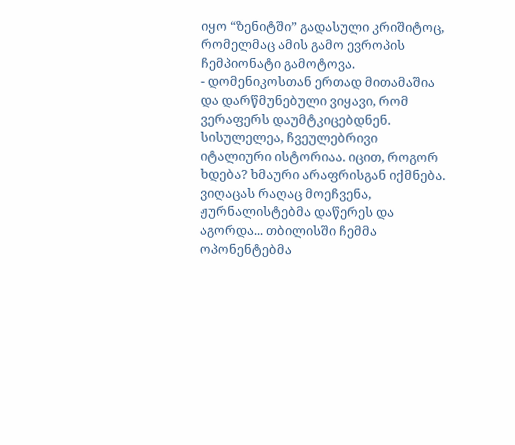იყო “ზენიტში” გადასული კრიშიტოც, რომელმაც ამის გამო ევროპის ჩემპიონატი გამოტოვა.
- დომენიკოსთან ერთად მითამაშია და დარწმუნებული ვიყავი, რომ ვერაფერს დაუმტკიცებდნენ. სისულელეა, ჩვეულებრივი იტალიური ისტორიაა. იცით, როგორ ხდება? ხმაური არაფრისგან იქმნება. ვიღაცას რაღაც მოეჩვენა, ჟურნალისტებმა დაწერეს და აგორდა... თბილისში ჩემმა ოპონენტებმა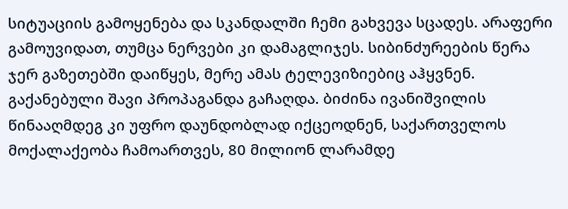სიტუაციის გამოყენება და სკანდალში ჩემი გახვევა სცადეს. არაფერი გამოუვიდათ, თუმცა ნერვები კი დამაგლიჯეს. სიბინძურეების წერა ჯერ გაზეთებში დაიწყეს, მერე ამას ტელევიზიებიც აჰყვნენ. გაქანებული შავი პროპაგანდა გაჩაღდა. ბიძინა ივანიშვილის წინააღმდეგ კი უფრო დაუნდობლად იქცეოდნენ, საქართველოს მოქალაქეობა ჩამოართვეს, 80 მილიონ ლარამდე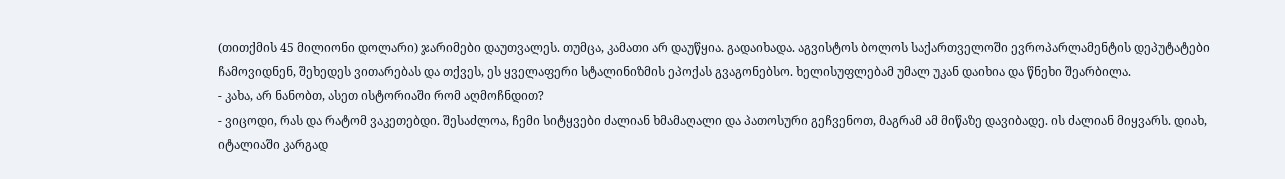(თითქმის 45 მილიონი დოლარი) ჯარიმები დაუთვალეს. თუმცა, კამათი არ დაუწყია. გადაიხადა. აგვისტოს ბოლოს საქართველოში ევროპარლამენტის დეპუტატები ჩამოვიდნენ, შეხედეს ვითარებას და თქვეს, ეს ყველაფერი სტალინიზმის ეპოქას გვაგონებსო. ხელისუფლებამ უმალ უკან დაიხია და წნეხი შეარბილა.
- კახა, არ ნანობთ, ასეთ ისტორიაში რომ აღმოჩნდით?
- ვიცოდი, რას და რატომ ვაკეთებდი. შესაძლოა, ჩემი სიტყვები ძალიან ხმამაღალი და პათოსური გეჩვენოთ, მაგრამ ამ მიწაზე დავიბადე. ის ძალიან მიყვარს. დიახ, იტალიაში კარგად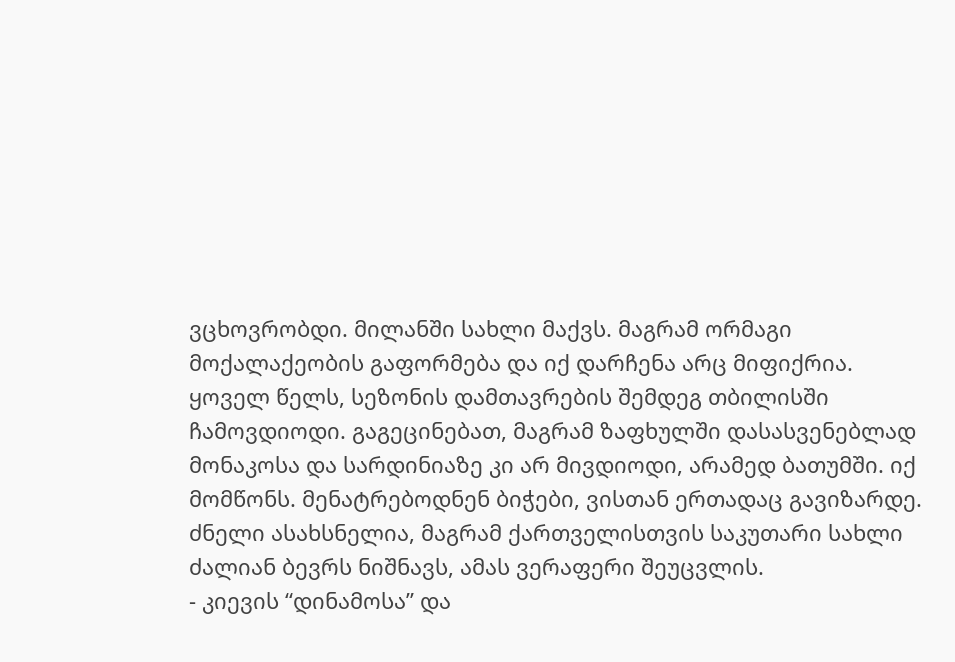ვცხოვრობდი. მილანში სახლი მაქვს. მაგრამ ორმაგი მოქალაქეობის გაფორმება და იქ დარჩენა არც მიფიქრია. ყოველ წელს, სეზონის დამთავრების შემდეგ თბილისში ჩამოვდიოდი. გაგეცინებათ, მაგრამ ზაფხულში დასასვენებლად მონაკოსა და სარდინიაზე კი არ მივდიოდი, არამედ ბათუმში. იქ მომწონს. მენატრებოდნენ ბიჭები, ვისთან ერთადაც გავიზარდე. ძნელი ასახსნელია, მაგრამ ქართველისთვის საკუთარი სახლი ძალიან ბევრს ნიშნავს, ამას ვერაფერი შეუცვლის.
- კიევის “დინამოსა” და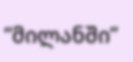“მილანში”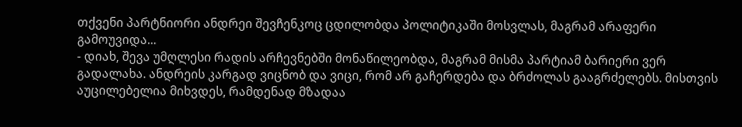თქვენი პარტნიორი ანდრეი შევჩენკოც ცდილობდა პოლიტიკაში მოსვლას, მაგრამ არაფერი გამოუვიდა...
- დიახ, შევა უმღლესი რადის არჩევნებში მონაწილეობდა, მაგრამ მისმა პარტიამ ბარიერი ვერ გადალახა. ანდრეის კარგად ვიცნობ და ვიცი, რომ არ გაჩერდება და ბრძოლას გააგრძელებს. მისთვის აუცილებელია მიხვდეს, რამდენად მზადაა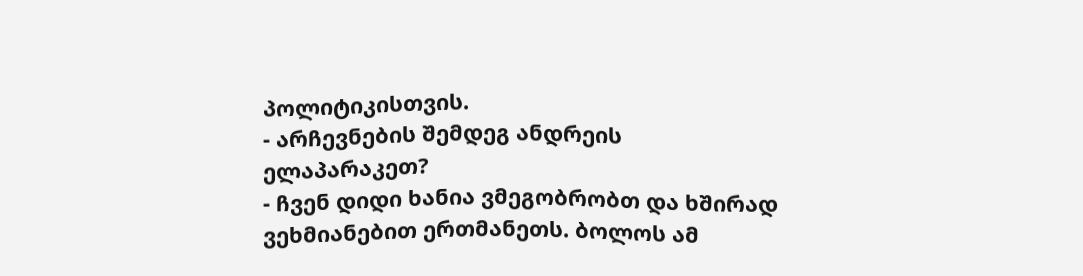პოლიტიკისთვის.
- არჩევნების შემდეგ ანდრეის ელაპარაკეთ?
- ჩვენ დიდი ხანია ვმეგობრობთ და ხშირად ვეხმიანებით ერთმანეთს. ბოლოს ამ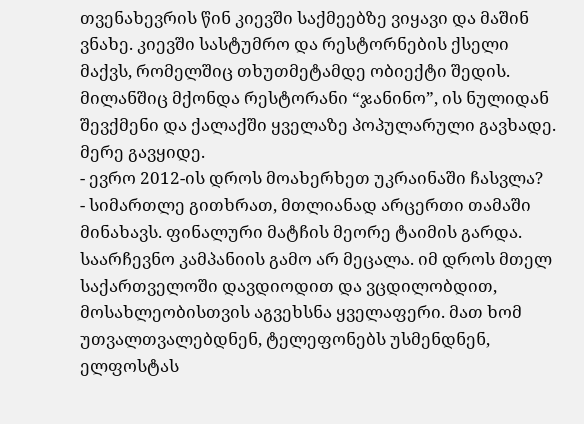თვენახევრის წინ კიევში საქმეებზე ვიყავი და მაშინ ვნახე. კიევში სასტუმრო და რესტორნების ქსელი მაქვს, რომელშიც თხუთმეტამდე ობიექტი შედის. მილანშიც მქონდა რესტორანი “ჯანინო”, ის ნულიდან შევქმენი და ქალაქში ყველაზე პოპულარული გავხადე. მერე გავყიდე.
- ევრო 2012-ის დროს მოახერხეთ უკრაინაში ჩასვლა?
- სიმართლე გითხრათ, მთლიანად არცერთი თამაში მინახავს. ფინალური მატჩის მეორე ტაიმის გარდა. საარჩევნო კამპანიის გამო არ მეცალა. იმ დროს მთელ საქართველოში დავდიოდით და ვცდილობდით, მოსახლეობისთვის აგვეხსნა ყველაფერი. მათ ხომ უთვალთვალებდნენ, ტელეფონებს უსმენდნენ, ელფოსტას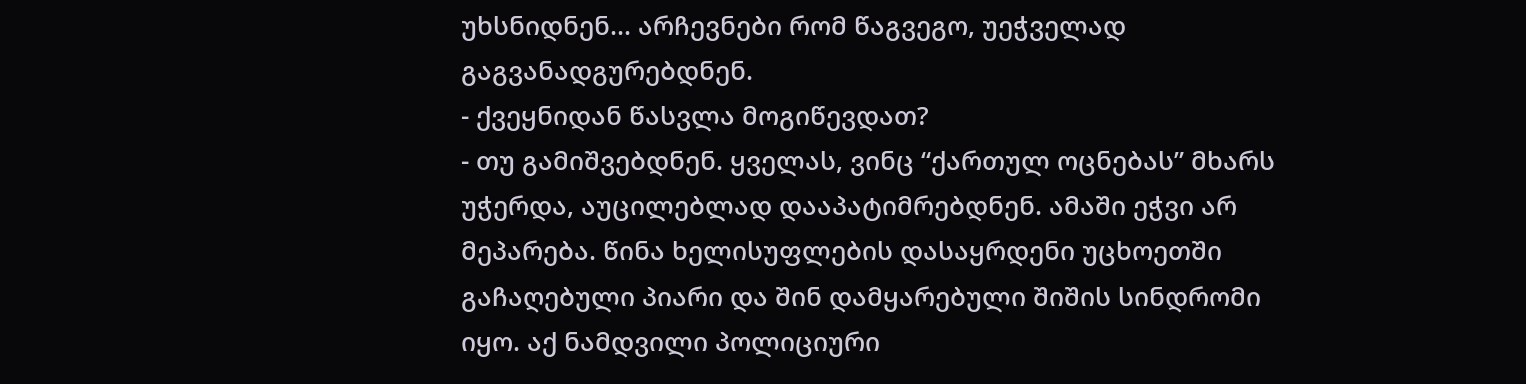უხსნიდნენ... არჩევნები რომ წაგვეგო, უეჭველად გაგვანადგურებდნენ.
- ქვეყნიდან წასვლა მოგიწევდათ?
- თუ გამიშვებდნენ. ყველას, ვინც “ქართულ ოცნებას” მხარს უჭერდა, აუცილებლად დააპატიმრებდნენ. ამაში ეჭვი არ მეპარება. წინა ხელისუფლების დასაყრდენი უცხოეთში გაჩაღებული პიარი და შინ დამყარებული შიშის სინდრომი იყო. აქ ნამდვილი პოლიციური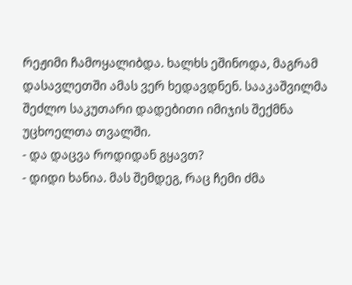რეჟიმი ჩამოყალიბდა. ხალხს ეშინოდა, მაგრამ დასავლეთში ამას ვერ ხედავდნენ. სააკაშვილმა შეძლო საკუთარი დადებითი იმიჯის შექმნა უცხოელთა თვალში.
- და დაცვა როდიდან გყავთ?
- დიდი ხანია. მას შემდეგ, რაც ჩემი ძმა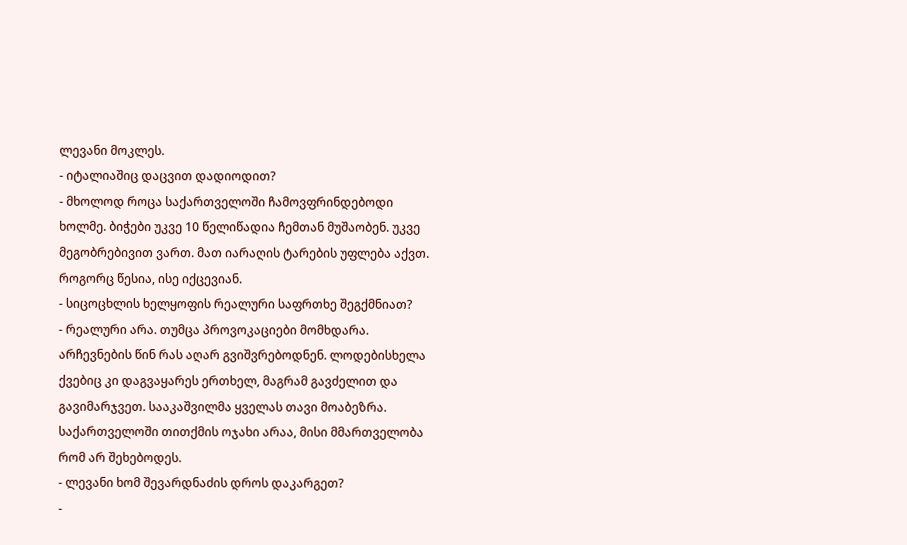ლევანი მოკლეს.
- იტალიაშიც დაცვით დადიოდით?
- მხოლოდ როცა საქართველოში ჩამოვფრინდებოდი ხოლმე. ბიჭები უკვე 10 წელიწადია ჩემთან მუშაობენ. უკვე მეგობრებივით ვართ. მათ იარაღის ტარების უფლება აქვთ. როგორც წესია, ისე იქცევიან.
- სიცოცხლის ხელყოფის რეალური საფრთხე შეგქმნიათ?
- რეალური არა. თუმცა პროვოკაციები მომხდარა. არჩევნების წინ რას აღარ გვიშვრებოდნენ. ლოდებისხელა ქვებიც კი დაგვაყარეს ერთხელ, მაგრამ გავძელით და გავიმარჯვეთ. სააკაშვილმა ყველას თავი მოაბეზრა. საქართველოში თითქმის ოჯახი არაა, მისი მმართველობა რომ არ შეხებოდეს.
- ლევანი ხომ შევარდნაძის დროს დაკარგეთ?
-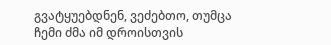გვატყუებდნენ, ვეძებთო, თუმცა ჩემი ძმა იმ დროისთვის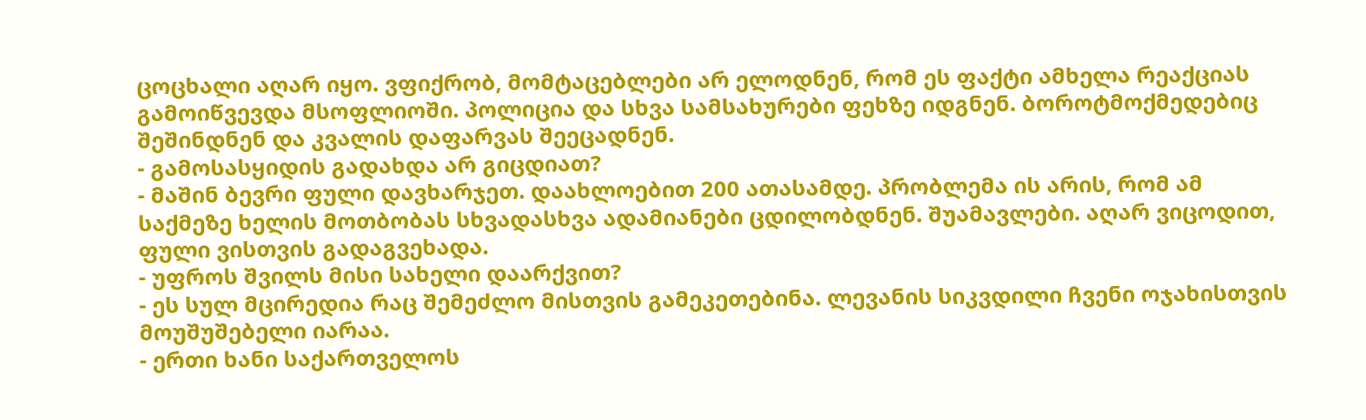ცოცხალი აღარ იყო. ვფიქრობ, მომტაცებლები არ ელოდნენ, რომ ეს ფაქტი ამხელა რეაქციას გამოიწვევდა მსოფლიოში. პოლიცია და სხვა სამსახურები ფეხზე იდგნენ. ბოროტმოქმედებიც შეშინდნენ და კვალის დაფარვას შეეცადნენ.
- გამოსასყიდის გადახდა არ გიცდიათ?
- მაშინ ბევრი ფული დავხარჯეთ. დაახლოებით 200 ათასამდე. პრობლემა ის არის, რომ ამ საქმეზე ხელის მოთბობას სხვადასხვა ადამიანები ცდილობდნენ. შუამავლები. აღარ ვიცოდით, ფული ვისთვის გადაგვეხადა.
- უფროს შვილს მისი სახელი დაარქვით?
- ეს სულ მცირედია რაც შემეძლო მისთვის გამეკეთებინა. ლევანის სიკვდილი ჩვენი ოჯახისთვის მოუშუშებელი იარაა.
- ერთი ხანი საქართველოს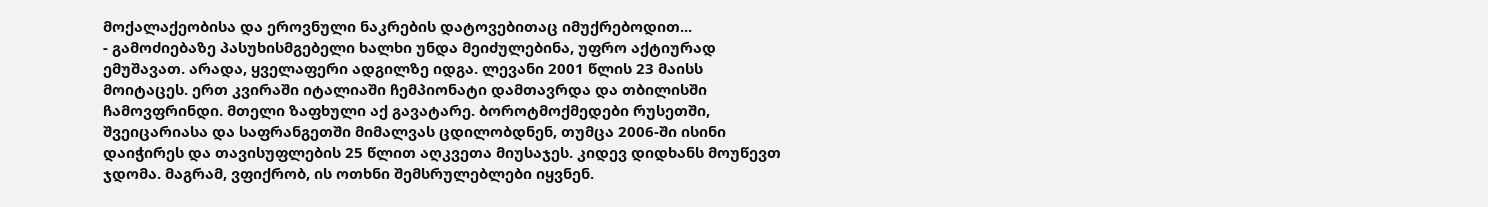მოქალაქეობისა და ეროვნული ნაკრების დატოვებითაც იმუქრებოდით...
- გამოძიებაზე პასუხისმგებელი ხალხი უნდა მეიძულებინა, უფრო აქტიურად ემუშავათ. არადა, ყველაფერი ადგილზე იდგა. ლევანი 2001 წლის 23 მაისს მოიტაცეს. ერთ კვირაში იტალიაში ჩემპიონატი დამთავრდა და თბილისში ჩამოვფრინდი. მთელი ზაფხული აქ გავატარე. ბოროტმოქმედები რუსეთში, შვეიცარიასა და საფრანგეთში მიმალვას ცდილობდნენ, თუმცა 2006-ში ისინი დაიჭირეს და თავისუფლების 25 წლით აღკვეთა მიუსაჯეს. კიდევ დიდხანს მოუწევთ ჯდომა. მაგრამ, ვფიქრობ, ის ოთხნი შემსრულებლები იყვნენ.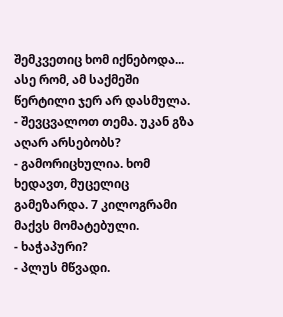შემკვეთიც ხომ იქნებოდა... ასე რომ, ამ საქმეში წერტილი ჯერ არ დასმულა.
- შევცვალოთ თემა. უკან გზა აღარ არსებობს?
- გამორიცხულია. ხომ ხედავთ, მუცელიც გამეზარდა. 7 კილოგრამი მაქვს მომატებული.
- ხაჭაპური?
- პლუს მწვადი.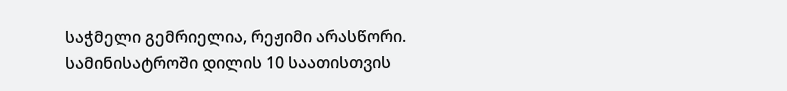საჭმელი გემრიელია, რეჟიმი არასწორი. სამინისატროში დილის 10 საათისთვის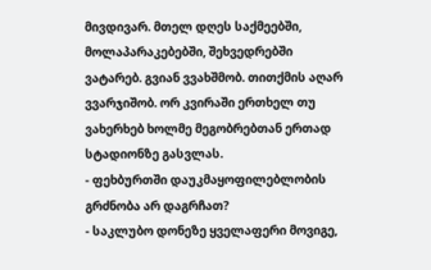მივდივარ. მთელ დღეს საქმეებში, მოლაპარაკებებში, შეხვედრებში ვატარებ. გვიან ვვახშმობ. თითქმის აღარ ვვარჯიშობ. ორ კვირაში ერთხელ თუ ვახერხებ ხოლმე მეგობრებთან ერთად სტადიონზე გასვლას.
- ფეხბურთში დაუკმაყოფილებლობის გრძნობა არ დაგრჩათ?
- საკლუბო დონეზე ყველაფერი მოვიგე,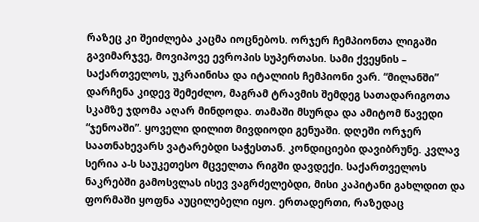რაზეც კი შეიძლება კაცმა იოცნებოს. ორჯერ ჩემპიონთა ლიგაში გავიმარჯვე, მოვიპოვე ევროპის სუპერთასი. სამი ქვეყნის – საქართველოს, უკრაინისა და იტალიის ჩემპიონი ვარ. “მილანში” დარჩენა კიდევ შემეძლო, მაგრამ ტრავმის შემდეგ სათადარიგოთა სკამზე ჯდომა აღარ მინდოდა. თამაში მსურდა და ამიტომ წავედი “ჯენოაში”. ყოველი დილით მივდიოდი გენუაში. დღეში ორჯერ საათნახევარს ვატარებდი საჭესთან. კონდიციები დავიბრუნე. კვლავ სერია ა-ს საუკეთესო მცველთა რიგში დავდექი. საქართველოს ნაკრებში გამოსვლას ისევ ვაგრძელებდი, მისი კაპიტანი გახლდით და ფორმაში ყოფნა აუცილებელი იყო. ერთადერთი, რაზედაც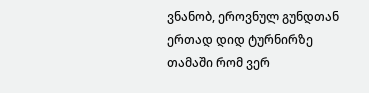ვნანობ, ეროვნულ გუნდთან ერთად დიდ ტურნირზე თამაში რომ ვერ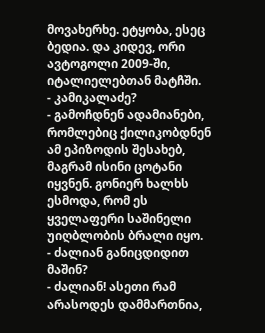მოვახერხე. ეტყობა, ესეც ბედია. და კიდევ, ორი ავტოგოლი 2009-ში, იტალიელებთან მატჩში.
- კამიკალაძე?
- გამოჩდნენ ადამიანები, რომლებიც ქილიკობდნენ ამ ეპიზოდის შესახებ, მაგრამ ისინი ცოტანი იყვნენ. გონიერ ხალხს ესმოდა, რომ ეს ყველაფერი საშინელი უიღბლობის ბრალი იყო.
- ძალიან განიცდიდით მაშინ?
- ძალიან! ასეთი რამ არასოდეს დამმართნია,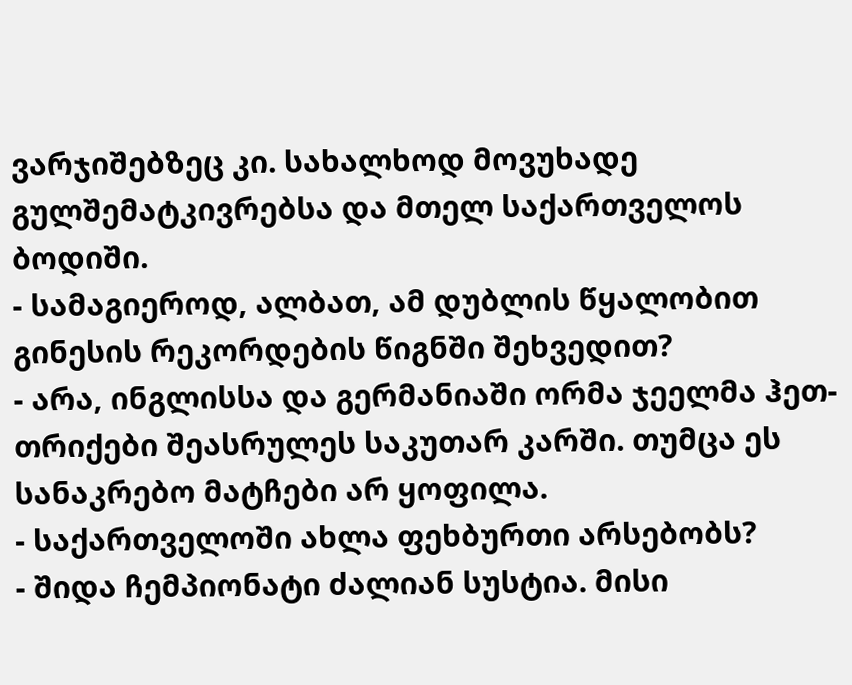ვარჯიშებზეც კი. სახალხოდ მოვუხადე გულშემატკივრებსა და მთელ საქართველოს ბოდიში.
- სამაგიეროდ, ალბათ, ამ დუბლის წყალობით გინესის რეკორდების წიგნში შეხვედით?
- არა, ინგლისსა და გერმანიაში ორმა ჯეელმა ჰეთ-თრიქები შეასრულეს საკუთარ კარში. თუმცა ეს სანაკრებო მატჩები არ ყოფილა.
- საქართველოში ახლა ფეხბურთი არსებობს?
- შიდა ჩემპიონატი ძალიან სუსტია. მისი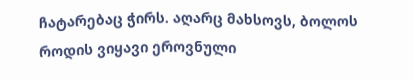ჩატარებაც ჭირს. აღარც მახსოვს, ბოლოს როდის ვიყავი ეროვნული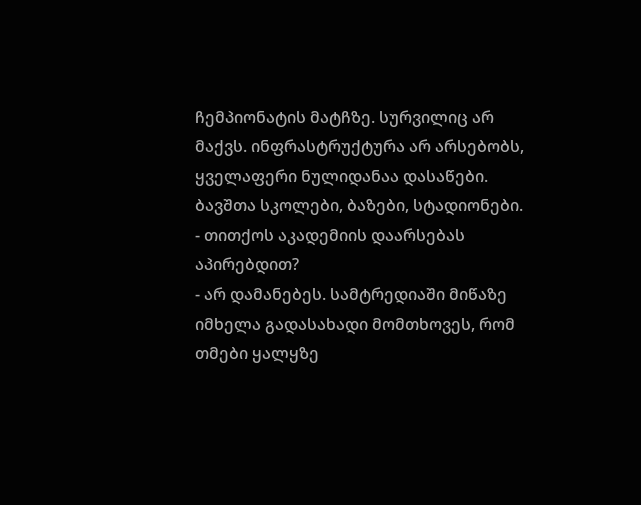ჩემპიონატის მატჩზე. სურვილიც არ მაქვს. ინფრასტრუქტურა არ არსებობს, ყველაფერი ნულიდანაა დასაწები. ბავშთა სკოლები, ბაზები, სტადიონები.
- თითქოს აკადემიის დაარსებას აპირებდით?
- არ დამანებეს. სამტრედიაში მიწაზე იმხელა გადასახადი მომთხოვეს, რომ თმები ყალყზე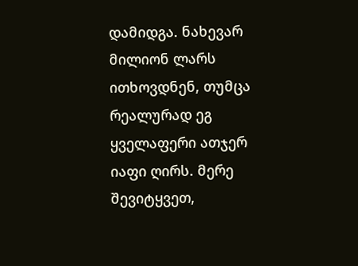დამიდგა. ნახევარ მილიონ ლარს ითხოვდნენ, თუმცა რეალურად ეგ ყველაფერი ათჯერ იაფი ღირს. მერე შევიტყვეთ,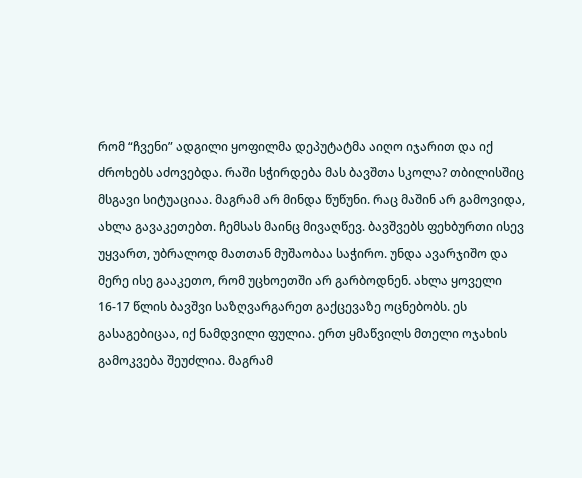რომ “ჩვენი” ადგილი ყოფილმა დეპუტატმა აიღო იჯარით და იქ ძროხებს აძოვებდა. რაში სჭირდება მას ბავშთა სკოლა? თბილისშიც მსგავი სიტუაციაა. მაგრამ არ მინდა წუწუნი. რაც მაშინ არ გამოვიდა, ახლა გავაკეთებთ. ჩემსას მაინც მივაღწევ. ბავშვებს ფეხბურთი ისევ უყვართ, უბრალოდ მათთან მუშაობაა საჭირო. უნდა ავარჯიშო და მერე ისე გააკეთო, რომ უცხოეთში არ გარბოდნენ. ახლა ყოველი 16-17 წლის ბავშვი საზღვარგარეთ გაქცევაზე ოცნებობს. ეს გასაგებიცაა, იქ ნამდვილი ფულია. ერთ ყმაწვილს მთელი ოჯახის გამოკვება შეუძლია. მაგრამ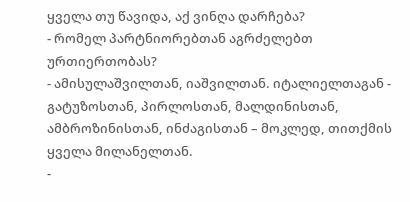ყველა თუ წავიდა, აქ ვინღა დარჩება?
- რომელ პარტნიორებთან აგრძელებთ ურთიერთობას?
- ამისულაშვილთან, იაშვილთან. იტალიელთაგან - გატუზოსთან, პირლოსთან, მალდინისთან, ამბროზინისთან, ინძაგისთან – მოკლედ, თითქმის ყველა მილანელთან.
-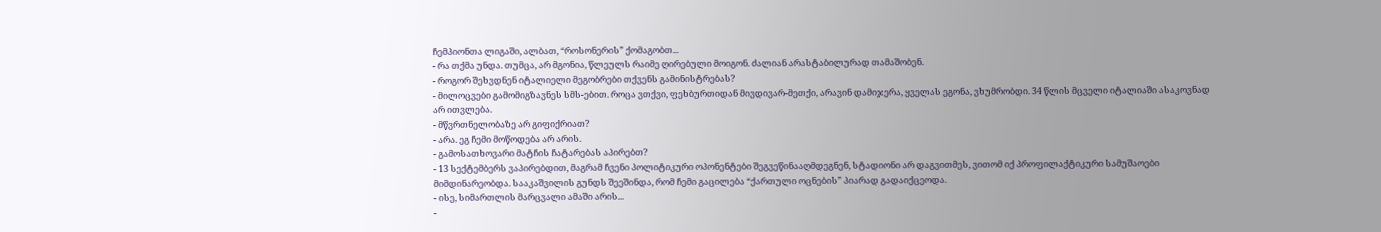ჩემპიონთა ლიგაში, ალბათ, “როსონერის” ქომაგობთ...
- რა თქმა უნდა. თუმცა, არ მგონია, წლეულს რაიმე ღირებული მოიგონ. ძალიან არასტაბილურად თამაშობენ.
- როგორ შეხვდნენ იტალიელი მეგობრები თქვენს გამინისტრებას?
- მილოცვები გამომიგზავნეს სმს-ებით. როცა ვთქვი, ფეხბურთიდან მივდივარ-მეთქი, არავინ დამიჯერა, ყველას ეგონა, ვხუმრობდი. 34 წლის მცველი იტალიაში ასაკოვნად არ ითვლება.
- მწვრთნელობაზე არ გიფიქრიათ?
- არა. ეგ ჩემი მოწოდება არ არის.
- გამოსათხოვარი მატჩის ჩატარებას აპირებთ?
- 13 სექტემბერს ვაპირებდით, მაგრამ ჩვენი პოლიტიკური ოპონენტები შეგვეწინააღმდეგნენ, სტადიონი არ დაგვითმეს, ვითომ იქ პროფილაქტიკური სამუშაოები მიმდინარეობდა. სააკაშვილის გუნდს შეეშინდა, რომ ჩემი გაცილება “ქართული ოცნების” პიარად გადაიქცეოდა.
- ისე, სიმართლის მარცვალი ამაში არის...
-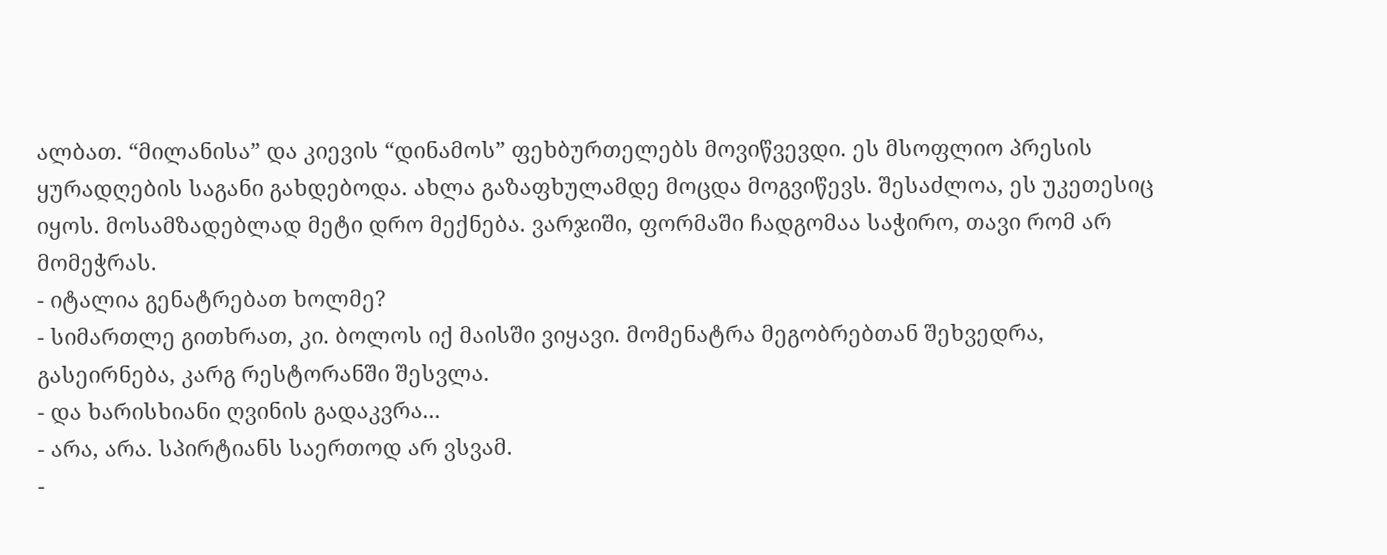ალბათ. “მილანისა” და კიევის “დინამოს” ფეხბურთელებს მოვიწვევდი. ეს მსოფლიო პრესის ყურადღების საგანი გახდებოდა. ახლა გაზაფხულამდე მოცდა მოგვიწევს. შესაძლოა, ეს უკეთესიც იყოს. მოსამზადებლად მეტი დრო მექნება. ვარჯიში, ფორმაში ჩადგომაა საჭირო, თავი რომ არ მომეჭრას.
- იტალია გენატრებათ ხოლმე?
- სიმართლე გითხრათ, კი. ბოლოს იქ მაისში ვიყავი. მომენატრა მეგობრებთან შეხვედრა, გასეირნება, კარგ რესტორანში შესვლა.
- და ხარისხიანი ღვინის გადაკვრა...
- არა, არა. სპირტიანს საერთოდ არ ვსვამ.
-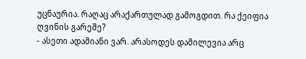უცნაურია. რაღაც არაქართულად გამოგდით. რა ქეიფია ღვინის გარეშე?
- ასეთი ადამიანი ვარ. არასოდეს დამილევია არც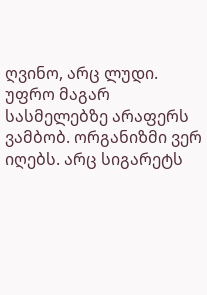ღვინო, არც ლუდი. უფრო მაგარ სასმელებზე არაფერს ვამბობ. ორგანიზმი ვერ იღებს. არც სიგარეტს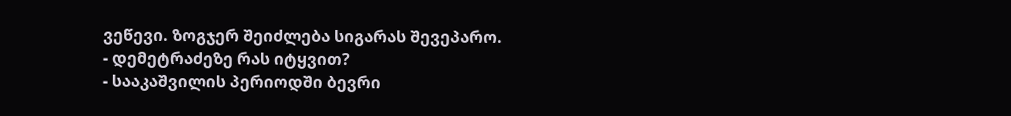ვეწევი. ზოგჯერ შეიძლება სიგარას შევეპარო.
- დემეტრაძეზე რას იტყვით?
- სააკაშვილის პერიოდში ბევრი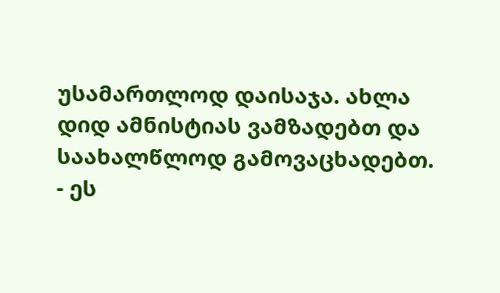უსამართლოდ დაისაჯა. ახლა დიდ ამნისტიას ვამზადებთ და საახალწლოდ გამოვაცხადებთ.
- ეს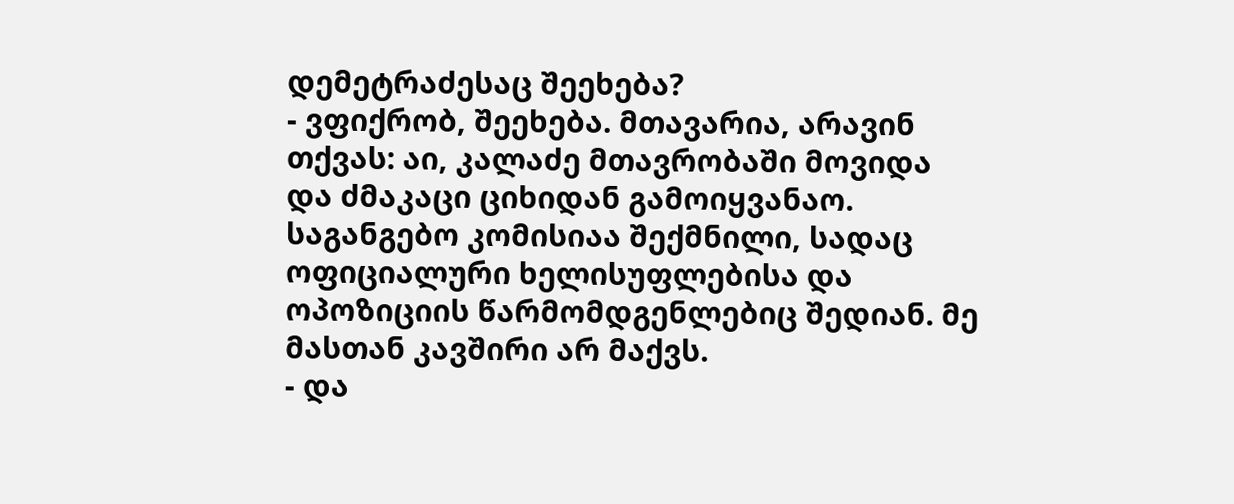დემეტრაძესაც შეეხება?
- ვფიქრობ, შეეხება. მთავარია, არავინ თქვას: აი, კალაძე მთავრობაში მოვიდა და ძმაკაცი ციხიდან გამოიყვანაო. საგანგებო კომისიაა შექმნილი, სადაც ოფიციალური ხელისუფლებისა და ოპოზიციის წარმომდგენლებიც შედიან. მე მასთან კავშირი არ მაქვს.
- და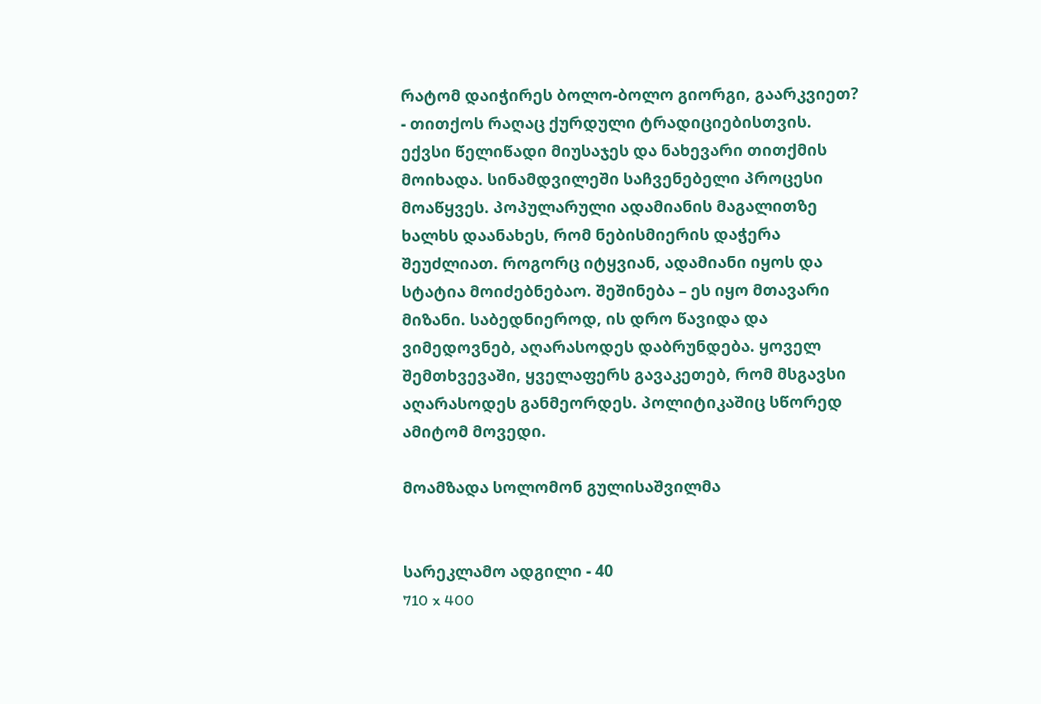რატომ დაიჭირეს ბოლო-ბოლო გიორგი, გაარკვიეთ?
- თითქოს რაღაც ქურდული ტრადიციებისთვის. ექვსი წელიწადი მიუსაჯეს და ნახევარი თითქმის მოიხადა. სინამდვილეში საჩვენებელი პროცესი მოაწყვეს. პოპულარული ადამიანის მაგალითზე ხალხს დაანახეს, რომ ნებისმიერის დაჭერა შეუძლიათ. როგორც იტყვიან, ადამიანი იყოს და სტატია მოიძებნებაო. შეშინება – ეს იყო მთავარი მიზანი. საბედნიეროდ, ის დრო წავიდა და ვიმედოვნებ, აღარასოდეს დაბრუნდება. ყოველ შემთხვევაში, ყველაფერს გავაკეთებ, რომ მსგავსი აღარასოდეს განმეორდეს. პოლიტიკაშიც სწორედ ამიტომ მოვედი.

მოამზადა სოლომონ გულისაშვილმა


სარეკლამო ადგილი - 40
710 x 400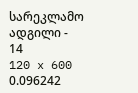სარეკლამო ადგილი - 14
120 x 600
0.096242